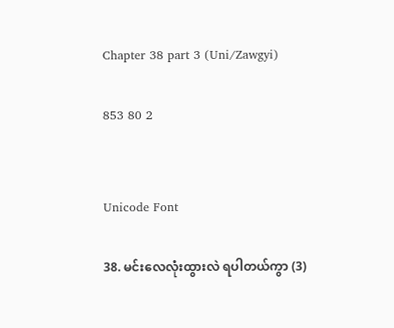Chapter 38 part 3 (Uni/Zawgyi)

853 80 2


Unicode Font

38. မင်းလေလုံးထွားလဲ ရပါတယ်ကွာ (3)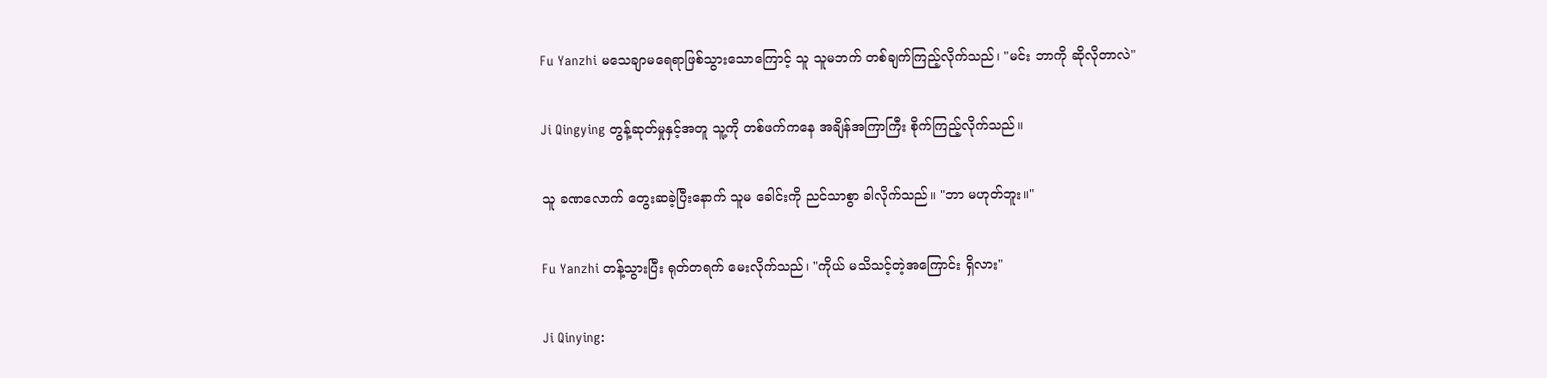Fu Yanzhi မသေချာမရေရာဖြစ်သွားသောကြောင့် သူ သူမဘက် တစ်ချက်ကြည့်လိုက်သည်၊ "မင်း ဘာကို ဆိုလိုတာလဲ"

Ji Qingying တွန့်ဆုတ်မှုနှင့်အတူ သူ့ကို တစ်ဖက်ကနေ အချိန်အကြာကြီး စိုက်ကြည့်လိုက်သည်။

သူ ခဏလောက် တွေးဆခဲ့ပြီးနောက် သူမ ခေါင်းကို ညင်သာစွာ ခါလိုက်သည်။ "ဘာ မဟုတ်ဘူး။"

Fu Yanzhi တန့်သွားပြီး ရုတ်တရက် မေးလိုက်သည်၊ "ကိုယ် မသိသင့်တဲ့အကြောင်း ရှိလား"

Ji Qinying: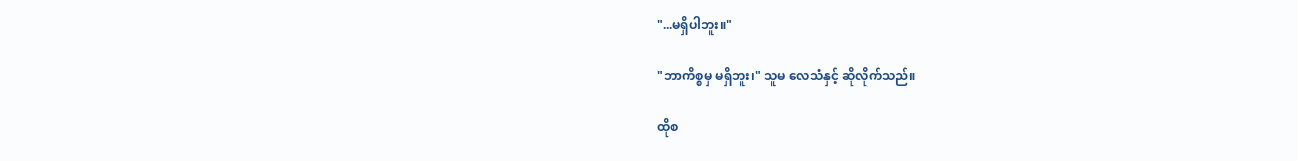"...မရှိပါဘူး။"

"ဘာကိစ္စမှ မရှိဘူး၊" သူမ လေသံနှင့် ဆိုလိုက်သည်။

ထိုစ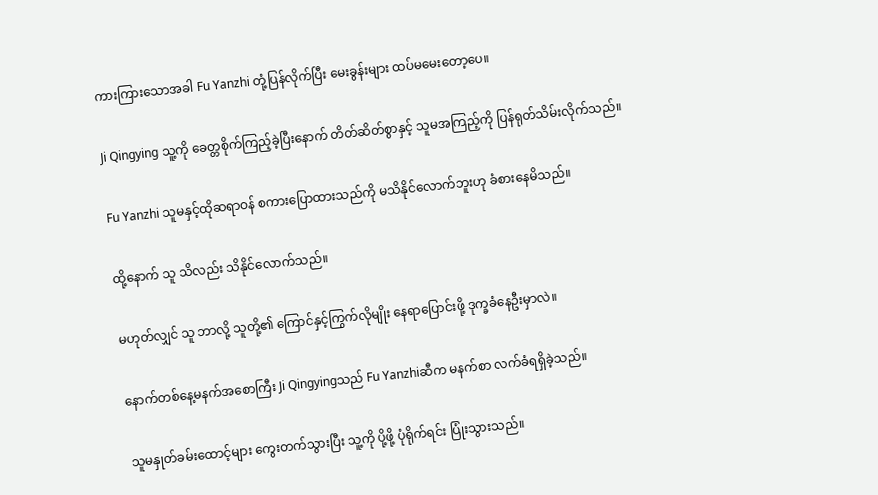ကားကြားသောအခါ Fu Yanzhi တုံ့ပြန်လိုက်ပြီး မေးခွန်းများ ထပ်မမေးတော့ပေ။

Ji Qingying သူ့ကို ခေတ္တစိုက်ကြည့်ခဲ့ပြီးနောက် တိတ်ဆိတ်စွာနှင့် သူမအကြည့်ကို ပြန်ရုတ်သိမ်းလိုက်သည်။

Fu Yanzhi သူမနှင့်ထိုဆရာဝန် စကားပြောထားသည်ကို မသိနိုင်လောက်ဘူးဟု ခံစားနေမိသည်။

ထို့နောက် သူ သိလည်း သိနိုင်လောက်သည်။

မဟုတ်လျှင် သူ ဘာလို့ သူတို့၏ ကြောင်နှင့်ကြွက်လိုမျိုး နေရာပြောင်းဖို့ ဒုက္ခခံနေဦးမှာလဲ။

နောက်တစ်နေ့မနက်အစောကြီး Ji Qingyingသည် Fu Yanzhiဆီက မနက်စာ လက်ခံရရှိခဲ့သည်။

သူမနှုတ်ခမ်းထောင့်များ ကွေးတက်သွားပြီး သူ့ကို ပို့ဖို့ ပုံရိုက်ရင်း ပြုံးသွားသည်။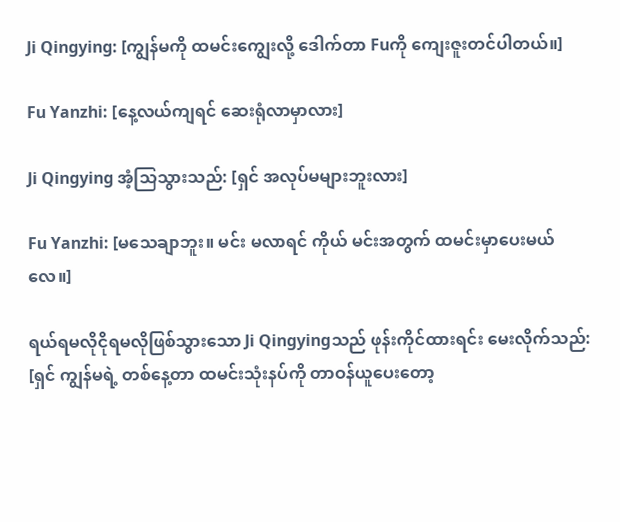Ji Qingying: [ကျွန်မကို ထမင်းကျွေးလို့ ဒေါက်တာ Fuကို ကျေးဇူးတင်ပါတယ်။]

Fu Yanzhi: [နေ့လယ်ကျရင် ဆေးရုံလာမှာလား]

Ji Qingying အံ့သြသွားသည်: [ရှင် အလုပ်မများဘူးလား]

Fu Yanzhi: [မသေချာဘူး။ မင်း မလာရင် ကိုယ် မင်းအတွက် ထမင်းမှာပေးမယ်လေ။]

ရယ်ရမလိုငိုရမလိုဖြစ်သွားသော Ji Qingyingသည် ဖုန်းကိုင်ထားရင်း မေးလိုက်သည်: [ရှင် ကျွန်မရဲ့ တစ်နေ့တာ ထမင်းသုံးနပ်ကို တာဝန်ယူပေးတော့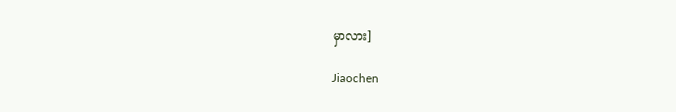မှာလား]

Jiaochen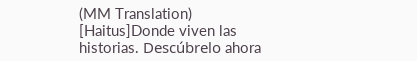(MM Translation) [Haitus]Donde viven las historias. Descúbrelo ahora